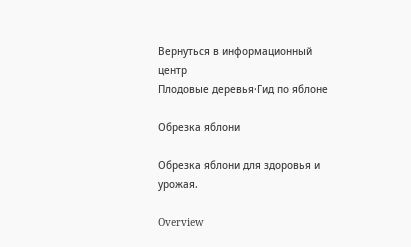Вернуться в информационный центр
Плодовые деревья·Гид по яблоне

Обрезка яблони

Обрезка яблони для здоровья и урожая.

Overview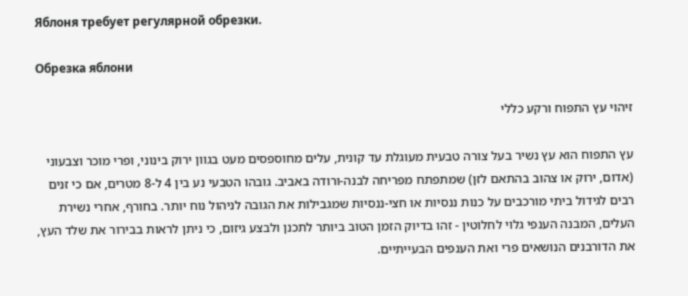Яблоня требует регулярной обрезки.

Обрезка яблони

זיהוי עץ התפוח ורקע כללי

עץ התפוח הוא עץ נשיר בעל צורה טבעית מעוגלת עד קונית, עלים מחוספסים מעט בגוון ירוק בינוני, ופרי מוכר וצבעוני (אדום, ירוק או צהוב בהתאם לזן) שמתפתח מפריחה לבנה-ורודה באביב. גובהו הטבעי נע בין 4 ל-8 מטרים, אם כי זנים רבים לגידול ביתי מורכבים על כנות ננסיות או חצי-ננסיות שמגבילות את הגובה לניהול נוח יותר. בחורף, אחרי נשירת העלים, המבנה הענפי גלוי לחלוטין - זהו בדיוק הזמן הטוב ביותר לתכנן ולבצע גיזום, כי ניתן לראות בבירור את שלד העץ, את הדורבנים הנושאים פרי ואת הענפים הבעייתיים.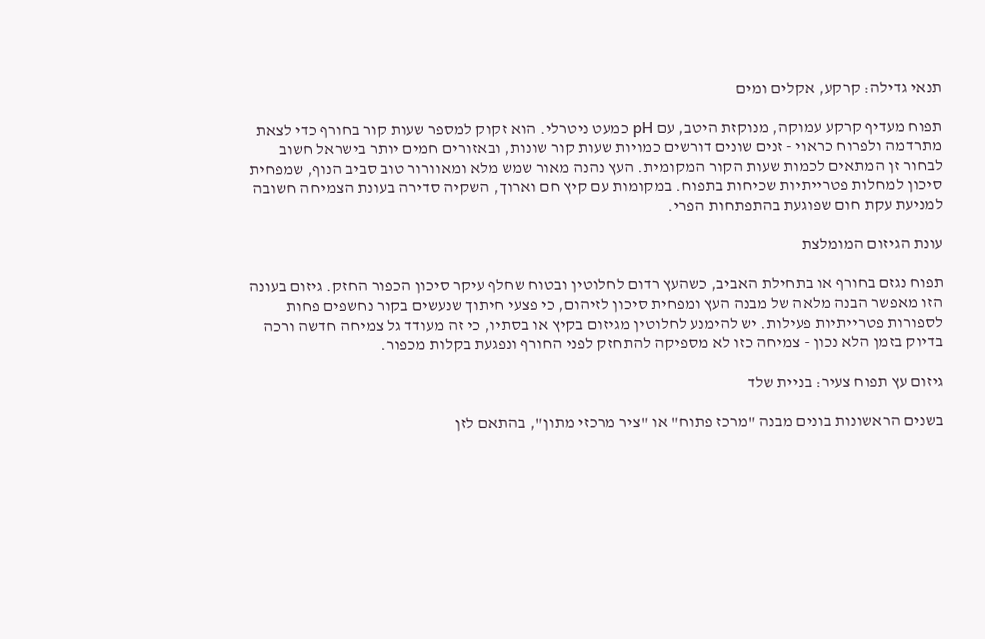תנאי גדילה: קרקע, אקלים ומים

תפוח מעדיף קרקע עמוקה, מנוקזת היטב, עם pH כמעט ניטרלי. הוא זקוק למספר שעות קור בחורף כדי לצאת מתרדמה ולפרוח כראוי - זנים שונים דורשים כמויות שעות קור שונות, ובאזורים חמים יותר בישראל חשוב לבחור זן המתאים לכמות שעות הקור המקומית. העץ נהנה מאור שמש מלא ומאוורור טוב סביב הנוף, שמפחית סיכון למחלות פטרייתיות שכיחות בתפוח. במקומות עם קיץ חם וארוך, השקיה סדירה בעונת הצמיחה חשובה למניעת עקת חום שפוגעת בהתפתחות הפרי.

עונת הגיזום המומלצת

תפוח נגזם בחורף או בתחילת האביב, כשהעץ רדום לחלוטין ובטוח שחלף עיקר סיכון הכפור החזק. גיזום בעונה הזו מאפשר הבנה מלאה של מבנה העץ ומפחית סיכון לזיהום, כי פצעי חיתוך שנעשים בקור נחשפים פחות לספורות פטרייתיות פעילות. יש להימנע לחלוטין מגיזום בקיץ או בסתיו, כי זה מעודד גל צמיחה חדשה ורכה בדיוק בזמן הלא נכון - צמיחה כזו לא מספיקה להתחזק לפני החורף ונפגעת בקלות מכפור.

גיזום עץ תפוח צעיר: בניית שלד

בשנים הראשונות בונים מבנה "מרכז פתוח" או "ציר מרכזי מתון", בהתאם לזן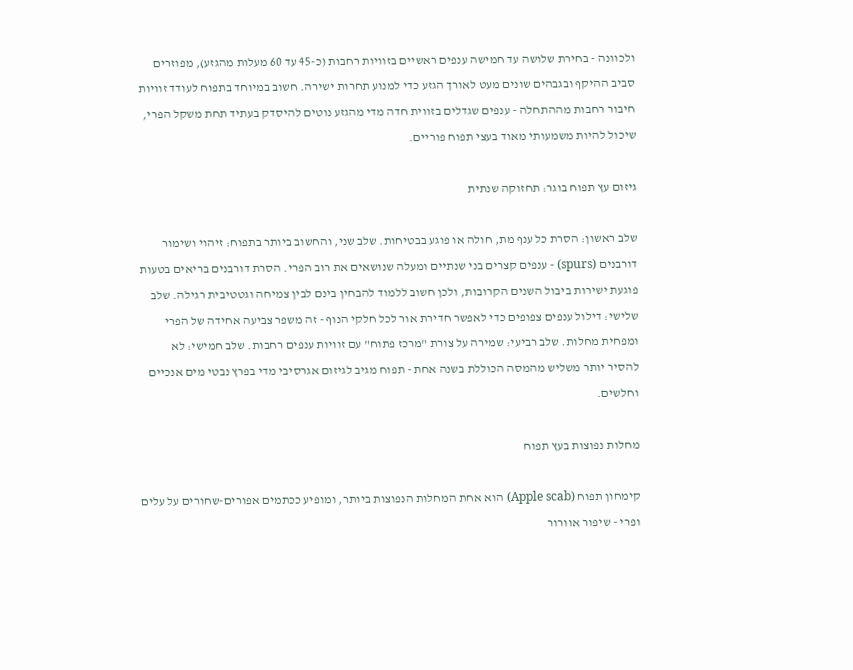ולכוונה - בחירת שלושה עד חמישה ענפים ראשיים בזוויות רחבות (כ-45 עד 60 מעלות מהגזע), מפוזרים סביב ההיקף ובגבהים שונים מעט לאורך הגזע כדי למנוע תחרות ישירה. חשוב במיוחד בתפוח לעודד זוויות חיבור רחבות מההתחלה - ענפים שגדלים בזווית חדה מדי מהגזע נוטים להיסדק בעתיד תחת משקל הפרי, שיכול להיות משמעותי מאוד בעצי תפוח פוריים.

גיזום עץ תפוח בוגר: תחזוקה שנתית

שלב ראשון: הסרת כל ענף מת, חולה או פוגע בבטיחות. שלב שני, והחשוב ביותר בתפוח: זיהוי ושימור דורבנים (spurs) - ענפים קצרים בני שנתיים ומעלה שנושאים את רוב הפרי. הסרת דורבנים בריאים בטעות פוגעת ישירות ביבול השנים הקרובות, ולכן חשוב ללמוד להבחין בינם לבין צמיחה וגטטיבית רגילה. שלב שלישי: דילול ענפים צפופים כדי לאפשר חדירת אור לכל חלקי הנוף - זה משפר צביעה אחידה של הפרי ומפחית מחלות. שלב רביעי: שמירה על צורת "מרכז פתוח" עם זוויות ענפים רחבות. שלב חמישי: לא להסיר יותר משליש מהמסה הכוללת בשנה אחת - תפוח מגיב לגיזום אגרסיבי מדי בפרץ נבטי מים אנכיים וחלשים.

מחלות נפוצות בעץ תפוח

קימחון תפוח (Apple scab) הוא אחת המחלות הנפוצות ביותר, ומופיע ככתמים אפורים-שחורים על עלים ופרי - שיפור אוורור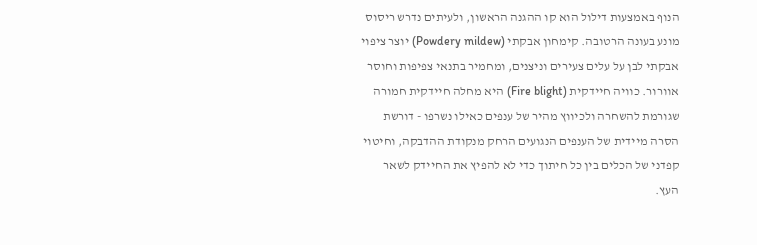הנוף באמצעות דילול הוא קו ההגנה הראשון, ולעיתים נדרש ריסוס מונע בעונה הרטובה. קימחון אבקתי (Powdery mildew) יוצר ציפוי אבקתי לבן על עלים צעירים וניצנים, ומחמיר בתנאי צפיפות וחוסר אוורור. כוויה חיידקית (Fire blight) היא מחלה חיידקית חמורה שגורמת להשחרה ולכיווץ מהיר של ענפים כאילו נשרפו - דורשת הסרה מיידית של הענפים הנגועים הרחק מנקודת ההדבקה, וחיטוי קפדני של הכלים בין כל חיתוך כדי לא להפיץ את החיידק לשאר העץ.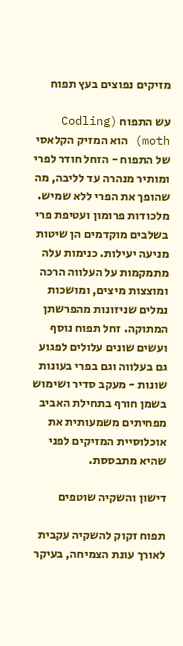מזיקים נפוצים בעץ תפוח

עש התפוח (Codling moth) הוא המזיק הקלאסי של התפוח - הזחל חודר לפרי ומותיר מנהרה עד לליבה, מה שהופך את הפרי ללא שמיש. מלכודות פרומון ועטיפת פרי בשלבים מוקדמים הן שיטות מניעה יעילות. כנימות עלה מתמקמות על העלווה הרכה ומוצצות מיצים, ומושכות נמלים שניזונות מהפרשתן המתוקה. זחל תפוח נוסף ועשים שונים עלולים לפגוע גם בעלווה וגם בפרי בעונות שונות - מעקב סדיר ושימוש בשמן חורף בתחילת האביב מפחיתים משמעותית את אוכלוסיית המזיקים לפני שהיא מתבססת.

דישון והשקיה שוטפים

תפוח זקוק להשקיה עקבית לאורך עונת הצמיחה, בעיקר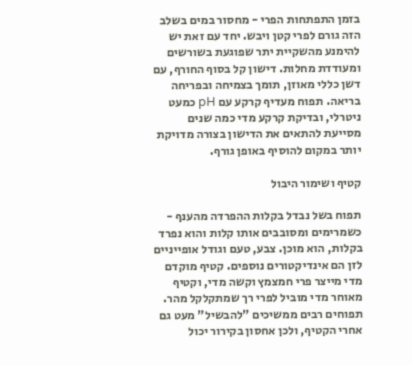בזמן התפתחות הפרי - מחסור במים בשלב הזה גורם לפרי קטן ויבש. יחד עם זאת יש להימנע מהשקיית יתר שפוגעת בשורשים ומעודדת מחלות. דישון קל בסוף החורף, עם דשן כללי מאוזן, תומך בצמיחה ובפריחה בריאה. תפוח מעדיף קרקע עם pH כמעט ניטרלי, ובדיקת קרקע מדי כמה שנים מסייעת להתאים את הדישון בצורה מדויקת יותר במקום להוסיף באופן גורף.

קטיף ושימור היבול

תפוח בשל נבדל בקלות ההפרדה מהענף - כשמרימים ומסובבים אותו קלות והוא נפרד בקלות, הוא מוכן. צבע, טעם וגודל אופייניים לזן הם אינדיקטורים נוספים. קטיף מוקדם מדי מייצר פרי חמצמץ וקשה מדי, וקטיף מאוחר מדי מוביל לפרי רך שמתקלקל מהר. תפוחים רבים ממשיכים "להבשיל" מעט גם אחרי הקטיף, ולכן אחסון בקירור יכול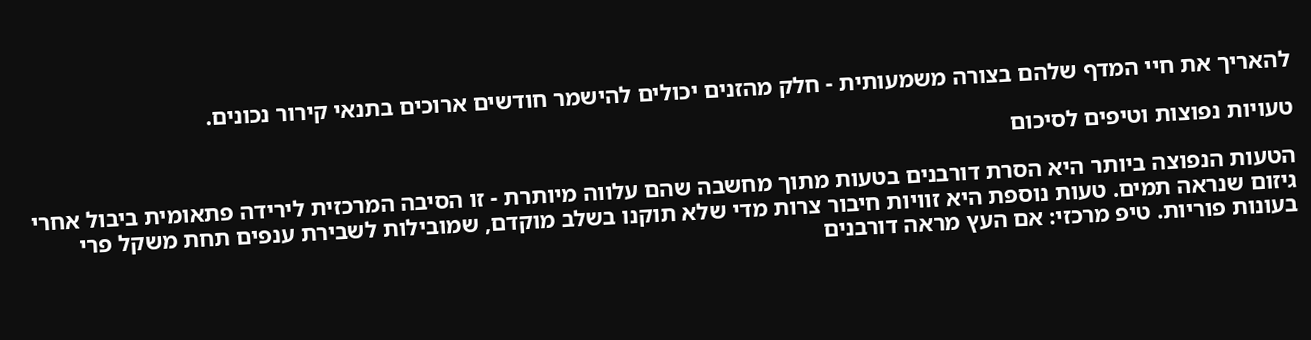להאריך את חיי המדף שלהם בצורה משמעותית - חלק מהזנים יכולים להישמר חודשים ארוכים בתנאי קירור נכונים.

טעויות נפוצות וטיפים לסיכום

הטעות הנפוצה ביותר היא הסרת דורבנים בטעות מתוך מחשבה שהם עלווה מיותרת - זו הסיבה המרכזית לירידה פתאומית ביבול אחרי גיזום שנראה תמים. טעות נוספת היא זוויות חיבור צרות מדי שלא תוקנו בשלב מוקדם, שמובילות לשבירת ענפים תחת משקל פרי בעונות פוריות. טיפ מרכזי: אם העץ מראה דורבנים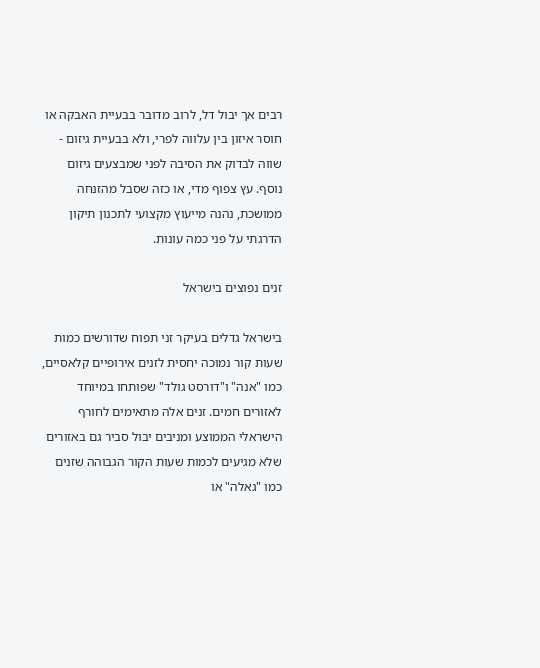רבים אך יבול דל, לרוב מדובר בבעיית האבקה או חוסר איזון בין עלווה לפרי, ולא בבעיית גיזום - שווה לבדוק את הסיבה לפני שמבצעים גיזום נוסף. עץ צפוף מדי, או כזה שסבל מהזנחה ממושכת, נהנה מייעוץ מקצועי לתכנון תיקון הדרגתי על פני כמה עונות.

זנים נפוצים בישראל

בישראל גדלים בעיקר זני תפוח שדורשים כמות שעות קור נמוכה יחסית לזנים אירופיים קלאסיים, כמו "אנה" ו"דורסט גולד" שפותחו במיוחד לאזורים חמים. זנים אלה מתאימים לחורף הישראלי הממוצע ומניבים יבול סביר גם באזורים שלא מגיעים לכמות שעות הקור הגבוהה שזנים כמו "גאלה" או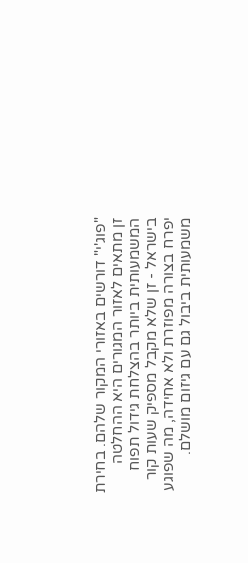"פוג'י" דורשים באזורי המקור שלהם. בחירת זן מתאים לאזור המגורים היא ההחלטה המשמעותית ביותר בהצלחת גידול תפוח בישראל - זן שלא מקבל מספיק שעות קור יפרח בצורה מפוזרת ולא אחידה, מה שפוגע משמעותית ביבול גם עם גיזום מושלם.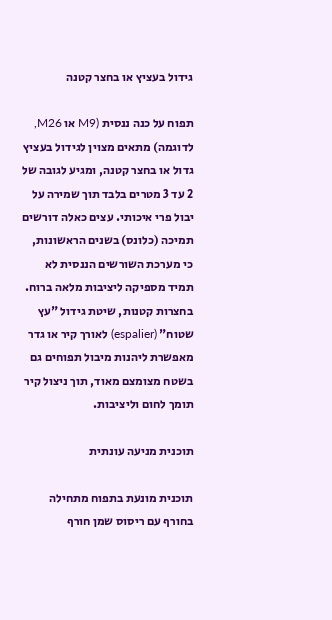גידול בעציץ או בחצר קטנה

תפוח על כנה ננסית (M9 או M26, לדוגמה) מתאים מצוין לגידול בעציץ גדול או בחצר קטנה, ומגיע לגובה של 2 עד 3 מטרים בלבד תוך שמירה על יבול פרי איכותי. עצים כאלה דורשים תמיכה (כלונס) בשנים הראשונות, כי מערכת השורשים הננסית לא תמיד מספיקה ליציבות מלאה ברוח. בחצרות קטנות, שיטת גידול "עץ שטוח" (espalier) לאורך קיר או גדר מאפשרת ליהנות מיבול תפוחים גם בשטח מצומצם מאוד, תוך ניצול קיר תומך לחום וליציבות.

תוכנית מניעה עונתית

תוכנית מונעת בתפוח מתחילה בחורף עם ריסוס שמן חורף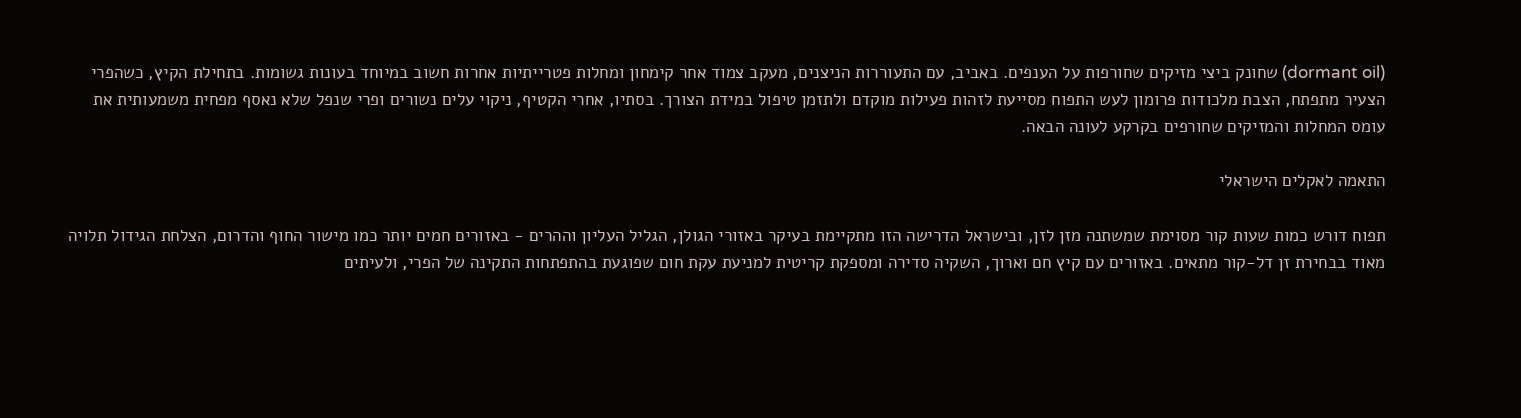(dormant oil) שחונק ביצי מזיקים שחורפות על הענפים. באביב, עם התעוררות הניצנים, מעקב צמוד אחר קימחון ומחלות פטרייתיות אחרות חשוב במיוחד בעונות גשומות. בתחילת הקיץ, כשהפרי הצעיר מתפתח, הצבת מלכודות פרומון לעש התפוח מסייעת לזהות פעילות מוקדם ולתזמן טיפול במידת הצורך. בסתיו, אחרי הקטיף, ניקוי עלים נשורים ופרי שנפל שלא נאסף מפחית משמעותית את עומס המחלות והמזיקים שחורפים בקרקע לעונה הבאה.

התאמה לאקלים הישראלי

תפוח דורש כמות שעות קור מסוימת שמשתנה מזן לזן, ובישראל הדרישה הזו מתקיימת בעיקר באזורי הגולן, הגליל העליון וההרים - באזורים חמים יותר כמו מישור החוף והדרום, הצלחת הגידול תלויה מאוד בבחירת זן דל-קור מתאים. באזורים עם קיץ חם וארוך, השקיה סדירה ומספקת קריטית למניעת עקת חום שפוגעת בהתפתחות התקינה של הפרי, ולעיתים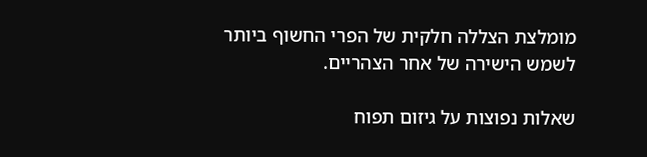מומלצת הצללה חלקית של הפרי החשוף ביותר לשמש הישירה של אחר הצהריים.

שאלות נפוצות על גיזום תפוח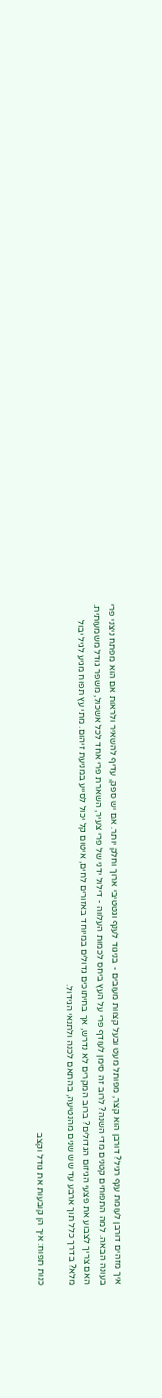איך מזהים דורבן לעומת ענף רגיל? דורבן הוא קצר, מפותל מעט ובעל קצוות מעובים - בניגוד לענף וגטטיבי ארוך וחלק יותר. אם יש ספק, עדיף להשאיר ולראות אם הוא מפתח ניצני פרי בעונה הבאה. למה התפוחים קטנים מדי השנה? לרוב זה סימן לעודף פרי על העץ ביחס לכמות העלווה - דילול ידני של פרי צעיר, השארת פרי אחד לכל אשכול, משפר גודל משמעותית. האם צריך לצבוע את פצעי הגיזום הגדולים? ברוב המקרים לא נדרש, אך בחיתוכים גדולים במיוחד באזורים לחים, איטום קל יכול לסייע במניעת זיהום. מתי עץ תפוח מגיע לגיל יבול מלא? בדרך כלל תוך ארבע עד שש שנים מהנטיעה, בהתאם לכנה ולתנאי הגידול.

כנות תפוח: איך הן קובעות את גודל וקצב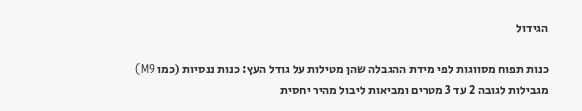הגידול

כנות תפוח מסווגות לפי מידת ההגבלה שהן מטילות על גודל העץ: כנות ננסיות (כמו M9) מגבילות לגובה 2 עד 3 מטרים ומביאות ליבול מהיר יחסית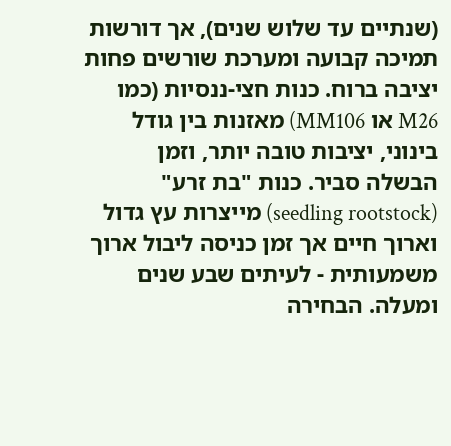(שנתיים עד שלוש שנים), אך דורשות תמיכה קבועה ומערכת שורשים פחות יציבה ברוח. כנות חצי-ננסיות (כמו M26 או MM106) מאזנות בין גודל בינוני, יציבות טובה יותר, וזמן הבשלה סביר. כנות "בת זרע" (seedling rootstock) מייצרות עץ גדול וארוך חיים אך זמן כניסה ליבול ארוך משמעותית - לעיתים שבע שנים ומעלה. הבחירה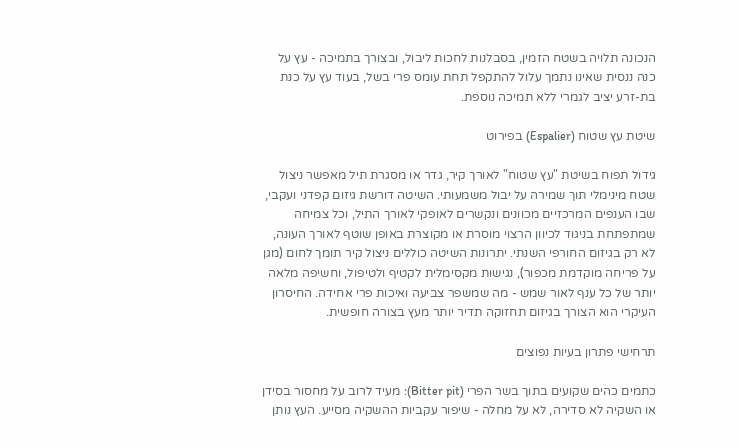הנכונה תלויה בשטח הזמין, בסבלנות לחכות ליבול, ובצורך בתמיכה - עץ על כנה ננסית שאינו נתמך עלול להתקפל תחת עומס פרי בשל, בעוד עץ על כנת בת-זרע יציב לגמרי ללא תמיכה נוספת.

שיטת עץ שטוח (Espalier) בפירוט

גידול תפוח בשיטת "עץ שטוח" לאורך קיר, גדר או מסגרת תיל מאפשר ניצול שטח מינימלי תוך שמירה על יבול משמעותי. השיטה דורשת גיזום קפדני ועקבי, שבו הענפים המרכזיים מכוונים ונקשרים לאופקי לאורך התיל, וכל צמיחה שמתפתחת בניגוד לכיוון הרצוי מוסרת או מקוצרת באופן שוטף לאורך העונה, לא רק בגיזום החורפי השנתי. יתרונות השיטה כוללים ניצול קיר תומך לחום (מגן על פריחה מוקדמת מכפור), נגישות מקסימלית לקטיף ולטיפול, וחשיפה מלאה יותר של כל ענף לאור שמש - מה שמשפר צביעה ואיכות פרי אחידה. החיסרון העיקרי הוא הצורך בגיזום תחזוקה תדיר יותר מעץ בצורה חופשית.

תרחישי פתרון בעיות נפוצים

כתמים כהים שקועים בתוך בשר הפרי (Bitter pit): מעיד לרוב על מחסור בסידן או השקיה לא סדירה, לא על מחלה - שיפור עקביות ההשקיה מסייע. העץ נותן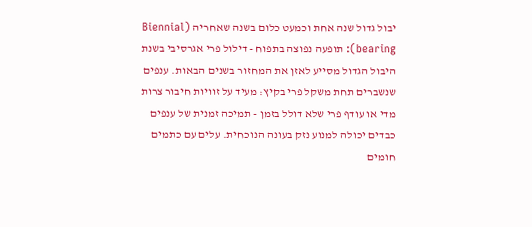יבול גדול שנה אחת וכמעט כלום בשנה שאחריה (Biennial bearing): תופעה נפוצה בתפוח - דילול פרי אגרסיבי בשנת היבול הגדול מסייע לאזן את המחזור בשנים הבאות. ענפים שנשברים תחת משקל פרי בקיץ: מעיד על זוויות חיבור צרות מדי או עודף פרי שלא דולל בזמן - תמיכה זמנית של ענפים כבדים יכולה למנוע נזק בעונה הנוכחית. עלים עם כתמים חומים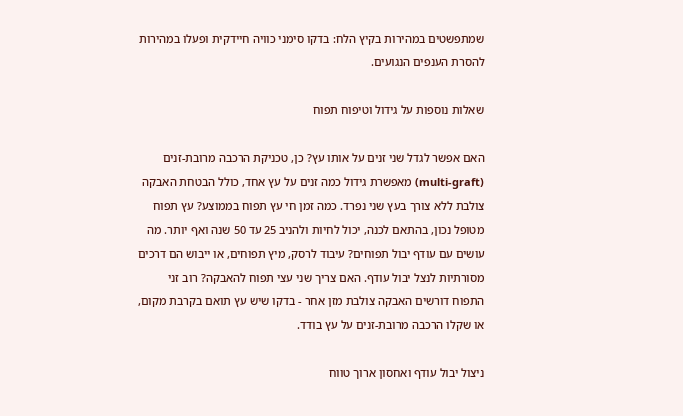שמתפשטים במהירות בקיץ הלח: בדקו סימני כוויה חיידקית ופעלו במהירות להסרת הענפים הנגועים.

שאלות נוספות על גידול וטיפוח תפוח

האם אפשר לגדל שני זנים על אותו עץ? כן, טכניקת הרכבה מרובת-זנים (multi-graft) מאפשרת גידול כמה זנים על עץ אחד, כולל הבטחת האבקה צולבת ללא צורך בעץ שני נפרד. כמה זמן חי עץ תפוח בממוצע? עץ תפוח מטופל נכון, בהתאם לכנה, יכול לחיות ולהניב 25 עד 50 שנה ואף יותר. מה עושים עם עודף יבול תפוחים? עיבוד לרסק, מיץ תפוחים, או ייבוש הם דרכים מסורתיות לנצל יבול עודף. האם צריך שני עצי תפוח להאבקה? רוב זני התפוח דורשים האבקה צולבת מזן אחר - בדקו שיש עץ תואם בקרבת מקום, או שקלו הרכבה מרובת-זנים על עץ בודד.

ניצול יבול עודף ואחסון ארוך טווח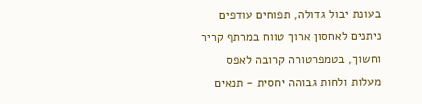בעונת יבול גדולה, תפוחים עודפים ניתנים לאחסון ארוך טווח במרתף קריר וחשוך, בטמפרטורה קרובה לאפס מעלות ולחות גבוהה יחסית - תנאים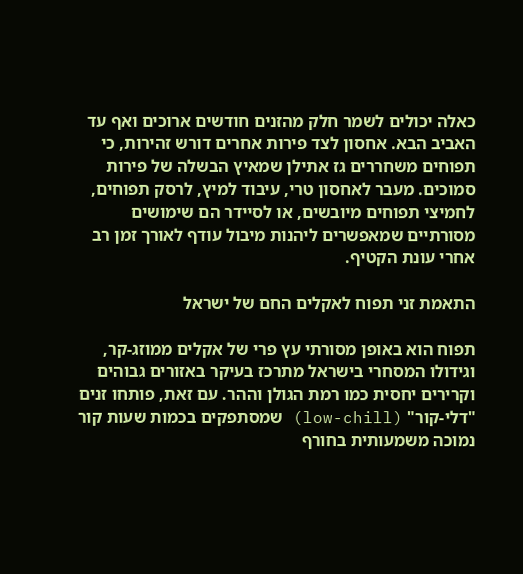כאלה יכולים לשמר חלק מהזנים חודשים ארוכים ואף עד האביב הבא. אחסון לצד פירות אחרים דורש זהירות, כי תפוחים משחררים גז אתילן שמאיץ הבשלה של פירות סמוכים. מעבר לאחסון טרי, עיבוד למיץ, לרסק תפוחים, לחמיצי תפוחים מיובשים, או לסיידר הם שימושים מסורתיים שמאפשרים ליהנות מיבול עודף לאורך זמן רב אחרי עונת הקטיף.

התאמת זני תפוח לאקלים החם של ישראל

תפוח הוא באופן מסורתי עץ פרי של אקלים ממוזג-קר, וגידולו המסחרי בישראל מתרכז בעיקר באזורים גבוהים וקרירים יחסית כמו רמת הגולן וההר. עם זאת, פותחו זנים "דלי-קור" (low-chill) שמסתפקים בכמות שעות קור נמוכה משמעותית בחורף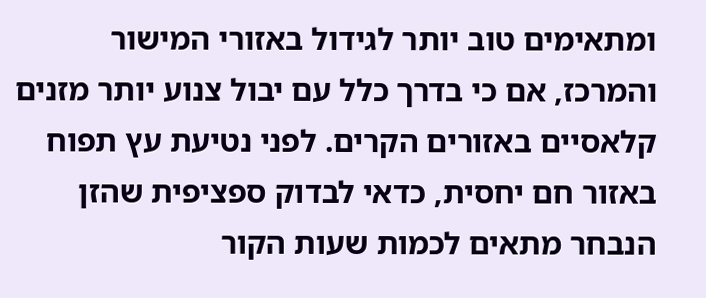ומתאימים טוב יותר לגידול באזורי המישור והמרכז, אם כי בדרך כלל עם יבול צנוע יותר מזנים קלאסיים באזורים הקרים. לפני נטיעת עץ תפוח באזור חם יחסית, כדאי לבדוק ספציפית שהזן הנבחר מתאים לכמות שעות הקור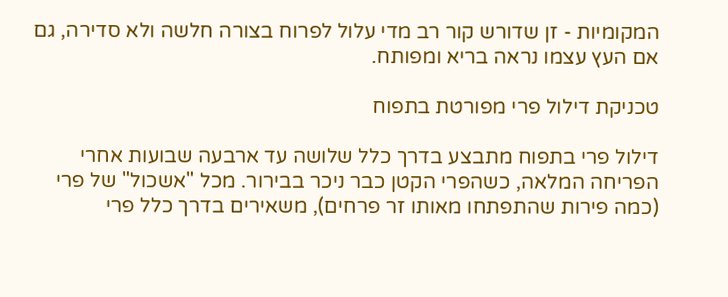המקומיות - זן שדורש קור רב מדי עלול לפרוח בצורה חלשה ולא סדירה, גם אם העץ עצמו נראה בריא ומפותח.

טכניקת דילול פרי מפורטת בתפוח

דילול פרי בתפוח מתבצע בדרך כלל שלושה עד ארבעה שבועות אחרי הפריחה המלאה, כשהפרי הקטן כבר ניכר בבירור. מכל "אשכול" של פרי (כמה פירות שהתפתחו מאותו זר פרחים), משאירים בדרך כלל פרי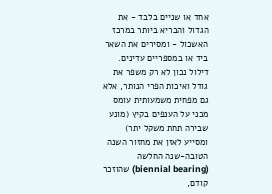אחד או שניים בלבד - את הגדול והבריא ביותר במרכז האשכול - ומסירים את השאר ביד או במספריים עדינים. דילול נכון לא רק משפר את גודל ואיכות הפרי הנותר, אלא גם מפחית משמעותית עומס מכני על הענפים בקיץ (מונע שבירה תחת משקל יתר) ומסייע לאזן את מחזור השנה הטובה-שנה החלשה (biennial bearing) שהוזכר קודם,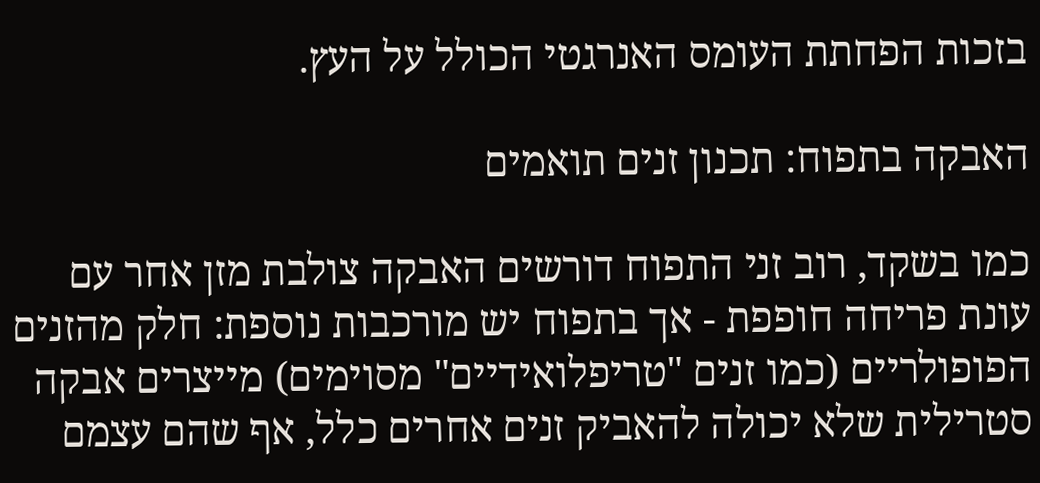בזכות הפחתת העומס האנרגטי הכולל על העץ.

האבקה בתפוח: תכנון זנים תואמים

כמו בשקד, רוב זני התפוח דורשים האבקה צולבת מזן אחר עם עונת פריחה חופפת - אך בתפוח יש מורכבות נוספת: חלק מהזנים הפופולריים (כמו זנים "טריפלואידיים" מסוימים) מייצרים אבקה סטרילית שלא יכולה להאביק זנים אחרים כלל, אף שהם עצמם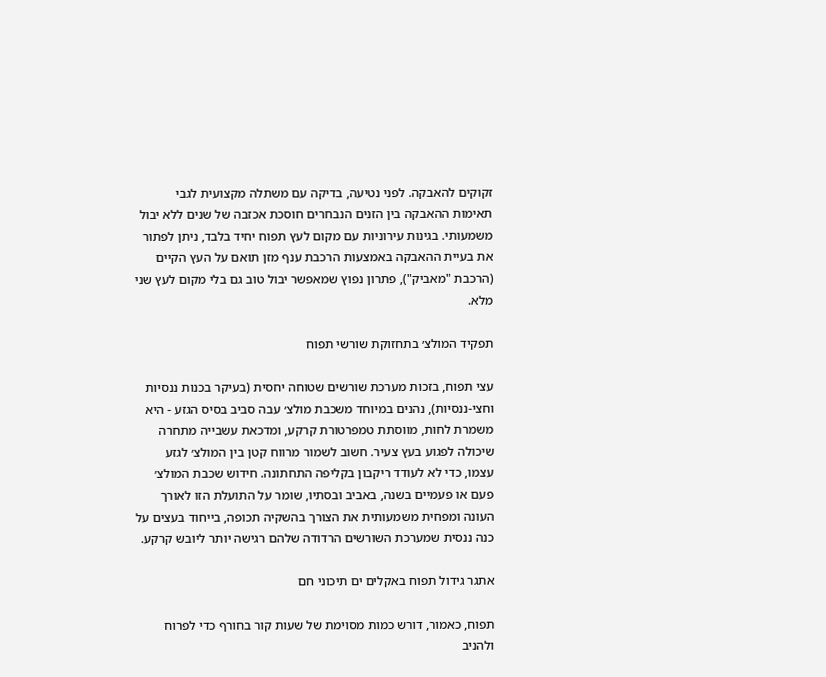זקוקים להאבקה. לפני נטיעה, בדיקה עם משתלה מקצועית לגבי תאימות ההאבקה בין הזנים הנבחרים חוסכת אכזבה של שנים ללא יבול משמעותי. בגינות עירוניות עם מקום לעץ תפוח יחיד בלבד, ניתן לפתור את בעיית ההאבקה באמצעות הרכבת ענף מזן תואם על העץ הקיים (הרכבת "מאביק"), פתרון נפוץ שמאפשר יבול טוב גם בלי מקום לעץ שני מלא.

תפקיד המולצ׳ בתחזוקת שורשי תפוח

עצי תפוח, בזכות מערכת שורשים שטוחה יחסית (בעיקר בכנות ננסיות וחצי-ננסיות), נהנים במיוחד משכבת מולצ׳ עבה סביב בסיס הגזע - היא משמרת לחות, מווסתת טמפרטורת קרקע, ומדכאת עשבייה מתחרה שיכולה לפגוע בעץ צעיר. חשוב לשמור מרווח קטן בין המולצ׳ לגזע עצמו, כדי לא לעודד ריקבון בקליפה התחתונה. חידוש שכבת המולצ׳ פעם או פעמיים בשנה, באביב ובסתיו, שומר על התועלת הזו לאורך העונה ומפחית משמעותית את הצורך בהשקיה תכופה, בייחוד בעצים על כנה ננסית שמערכת השורשים הרדודה שלהם רגישה יותר ליובש קרקע.

אתגר גידול תפוח באקלים ים תיכוני חם

תפוח, כאמור, דורש כמות מסוימת של שעות קור בחורף כדי לפרוח ולהניב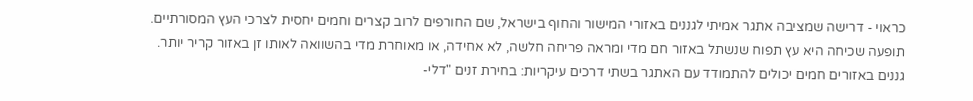כראוי - דרישה שמציבה אתגר אמיתי לגננים באזורי המישור והחוף בישראל, שם החורפים לרוב קצרים וחמים יחסית לצרכי העץ המסורתיים. תופעה שכיחה היא עץ תפוח שנשתל באזור חם מדי ומראה פריחה חלשה, לא אחידה, או מאוחרת מדי בהשוואה לאותו זן באזור קריר יותר. גננים באזורים חמים יכולים להתמודד עם האתגר בשתי דרכים עיקריות: בחירת זנים "דלי-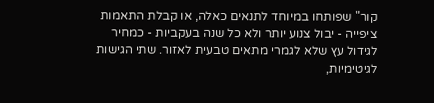קור" שפותחו במיוחד לתנאים כאלה, או קבלת התאמות ציפייה - יבול צנוע יותר ולא כל שנה בעקביות - כמחיר לגידול עץ שלא לגמרי מתאים טבעית לאזור. שתי הגישות לגיטימיות,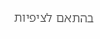בהתאם לציפיות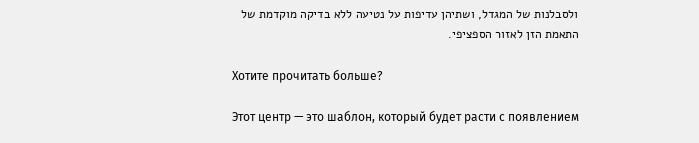ולסבלנות של המגדל, ושתיהן עדיפות על נטיעה ללא בדיקה מוקדמת של התאמת הזן לאזור הספציפי.

Хотите прочитать больше?

Этот центр — это шаблон, который будет расти с появлением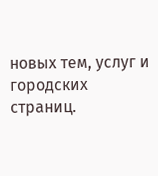новых тем, услуг и городских страниц.